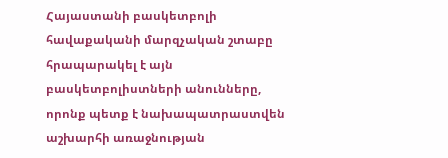Հայաստանի բասկետբոլի հավաքականի մարզչական շտաբը հրապարակել է այն բասկետբոլիստների անունները, որոնք պետք է նախապատրաստվեն աշխարհի առաջնության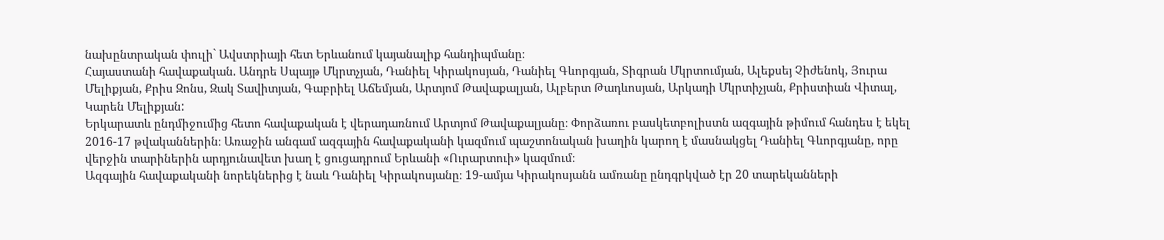նախընտրական փուլի` Ավստրիայի հետ Երևանում կայանալիք հանդիպմանը։
Հայաստանի հավաքական. Անդրե Սպայթ Մկրտչյան, Դանիել Կիրակոսյան, Դանիել Գևորգյան, Տիգրան Մկրտումյան, Ալեքսեյ Չիժենոկ, Յուրա Մելիքյան, Քրիս Զոնս, Զակ Տավիտյան, Գաբրիել Աճեմյան, Արտյոմ Թավաքալյան, Ալբերտ Թադևոսյան, Արկադի Մկրտիչյան, Քրիստիան Վիտալ, Կարեն Մելիքյան:
Երկարատև ընդմիջումից հետո հավաքական է վերադառնում Արտյոմ Թավաքալյանը։ Փորձառու բասկետբոլիստն ազգային թիմում հանդես է եկել 2016-17 թվականներին։ Առաջին անգամ ազգային հավաքականի կազմում պաշտոնական խաղին կարող է մասնակցել Դանիել Գևորգյանը, որը վերջին տարիներին արդյունավետ խաղ է ցուցադրում Երևանի «Ուրարտուի» կազմում։
Ազգային հավաքականի նորեկներից է նաև Դանիել Կիրակոսյանը։ 19-ամյա Կիրակոսյանն ամռանը ընդգրկված էր 20 տարեկանների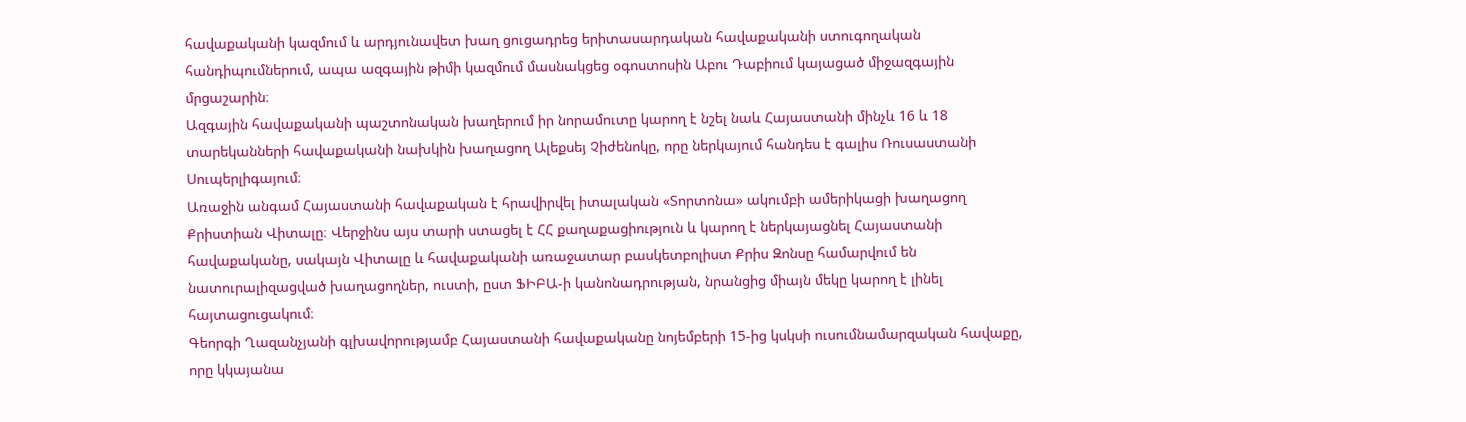հավաքականի կազմում և արդյունավետ խաղ ցուցադրեց երիտասարդական հավաքականի ստուգողական հանդիպումներում, ապա ազգային թիմի կազմում մասնակցեց օգոստոսին Աբու Դաբիում կայացած միջազգային մրցաշարին։
Ազգային հավաքականի պաշտոնական խաղերում իր նորամուտը կարող է նշել նաև Հայաստանի մինչև 16 և 18 տարեկանների հավաքականի նախկին խաղացող Ալեքսեյ Չիժենոկը, որը ներկայում հանդես է գալիս Ռուսաստանի Սուպերլիգայում։
Առաջին անգամ Հայաստանի հավաքական է հրավիրվել իտալական «Տորտոնա» ակումբի ամերիկացի խաղացող Քրիստիան Վիտալը։ Վերջինս այս տարի ստացել է ՀՀ քաղաքացիություն և կարող է ներկայացնել Հայաստանի հավաքականը, սակայն Վիտալը և հավաքականի առաջատար բասկետբոլիստ Քրիս Զոնսը համարվում են նատուրալիզացված խաղացողներ, ուստի, ըստ ՖԻԲԱ-ի կանոնադրության, նրանցից միայն մեկը կարող է լինել հայտացուցակում։
Գեորգի Ղազանչյանի գլխավորությամբ Հայաստանի հավաքականը նոյեմբերի 15-ից կսկսի ուսումնամարզական հավաքը, որը կկայանա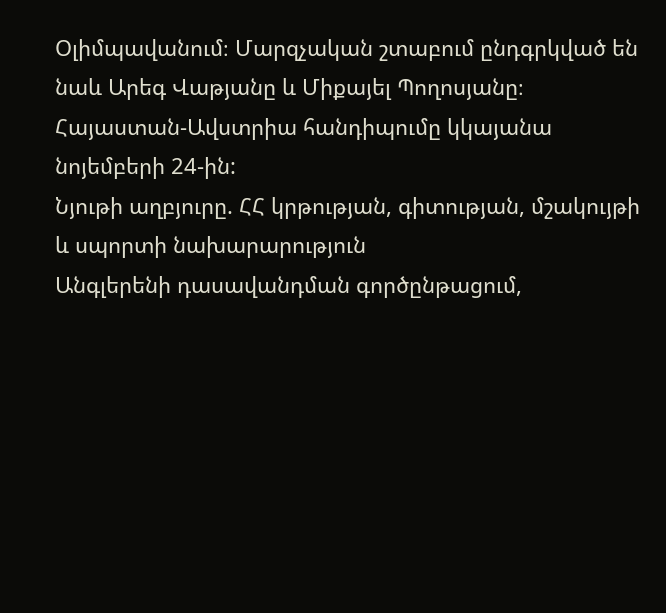Օլիմպավանում։ Մարզչական շտաբում ընդգրկված են նաև Արեգ Վաթյանը և Միքայել Պողոսյանը։
Հայաստան-Ավստրիա հանդիպումը կկայանա նոյեմբերի 24-ին:
Նյութի աղբյուրը. ՀՀ կրթության, գիտության, մշակույթի և սպորտի նախարարություն
Անգլերենի դասավանդման գործընթացում,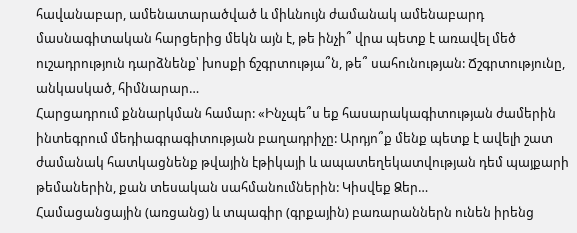հավանաբար, ամենատարածված և միևնույն ժամանակ ամենաբարդ մասնագիտական հարցերից մեկն այն է, թե ինչի՞ վրա պետք է առավել մեծ ուշադրություն դարձնենք՝ խոսքի ճշգրտությա՞ն, թե՞ սահունության: Ճշգրտությունը, անկասկած, հիմնարար…
Հարցադրում քննարկման համար: «Ինչպե՞ս եք հասարակագիտության ժամերին ինտեգրում մեդիագրագիտության բաղադրիչը: Արդյո՞ք մենք պետք է ավելի շատ ժամանակ հատկացնենք թվային էթիկայի և ապատեղեկատվության դեմ պայքարի թեմաներին, քան տեսական սահմանումներին: Կիսվեք Ձեր…
Համացանցային (առցանց) և տպագիր (գրքային) բառարաններն ունեն իրենց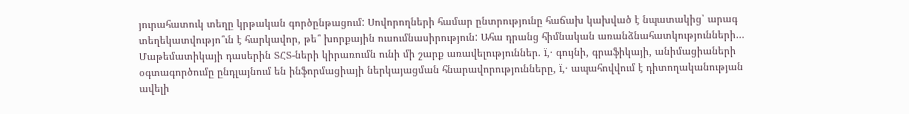յուրահատուկ տեղը կրթական գործընթացում: Սովորողների համար ընտրությունը հաճախ կախված է նպատակից՝ արագ տեղեկատվությո՞ւն է հարկավոր, թե՞ խորքային ուսումնասիրություն: Ահա դրանց հիմնական առանձնահատկությունների…
Մաթեմատիկայի դասերին ՏՀՏ-ների կիրառումն ունի մի շարք առավելություններ. ï‚· գույնի, գրաֆիկայի, անիմացիաների օգտագործումը ընդլայնում են ինֆորմացիայի ներկայացման հնարավորությունները, ï‚· ապահովվում է դիտողականության ավելի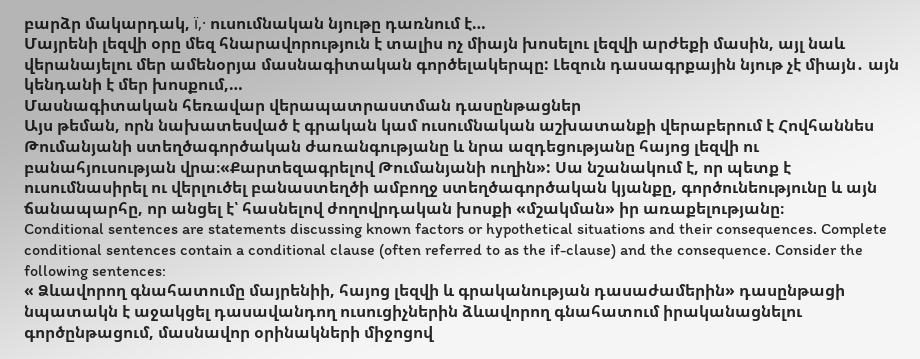բարձր մակարդակ, ï‚· ուսումնական նյութը դառնում է…
Մայրենի լեզվի օրը մեզ հնարավորություն է տալիս ոչ միայն խոսելու լեզվի արժեքի մասին, այլ նաև վերանայելու մեր ամենօրյա մասնագիտական գործելակերպը: Լեզուն դասագրքային նյութ չէ միայն․ այն կենդանի է մեր խոսքում,…
Մասնագիտական հեռավար վերապատրաստման դասընթացներ
Այս թեման, որն նախատեսված է գրական կամ ուսումնական աշխատանքի վերաբերում է Հովհաննես Թումանյանի ստեղծագործական ժառանգությանը և նրա ազդեցությանը հայոց լեզվի ու բանահյուսության վրա։«Քարտեզագրելով Թումանյանի ուղին»: Սա նշանակում է, որ պետք է ուսումնասիրել ու վերլուծել բանաստեղծի ամբողջ ստեղծագործական կյանքը, գործունեությունը և այն ճանապարհը, որ անցել է՝ հասնելով ժողովրդական խոսքի «մշակման» իր առաքելությանը։
Conditional sentences are statements discussing known factors or hypothetical situations and their consequences. Complete conditional sentences contain a conditional clause (often referred to as the if-clause) and the consequence. Consider the following sentences:
« Ձևավորող գնահատումը մայրենիի, հայոց լեզվի և գրականության դասաժամերին» դասընթացի նպատակն է աջակցել դասավանդող ուսուցիչներին ձևավորող գնահատում իրականացնելու գործընթացում, մասնավոր օրինակների միջոցով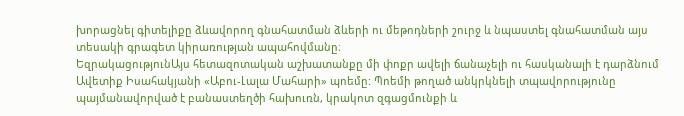խորացնել գիտելիքը ձևավորող գնահատման ձևերի ու մեթոդների շուրջ և նպաստել գնահատման այս տեսակի գրագետ կիրառության ապահովմանը։
ԵզրակացությունԱյս հետազոտական աշխատանքը մի փոքր ավելի ճանաչելի ու հասկանալի է դարձնում Ավետիք Իսահակյանի «Աբու-Լալա Մահարի» պոեմը: Պոեմի թողած անկրկնելի տպավորությունը պայմանավորված է բանաստեղծի հախուռն, կրակոտ զգացմունքի և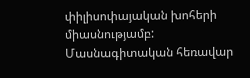փիլիսոփայական խոհերի միասնությամբ:
Մասնագիտական հեռավար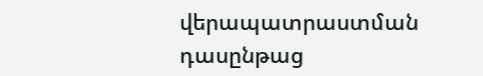վերապատրաստման դասընթաց